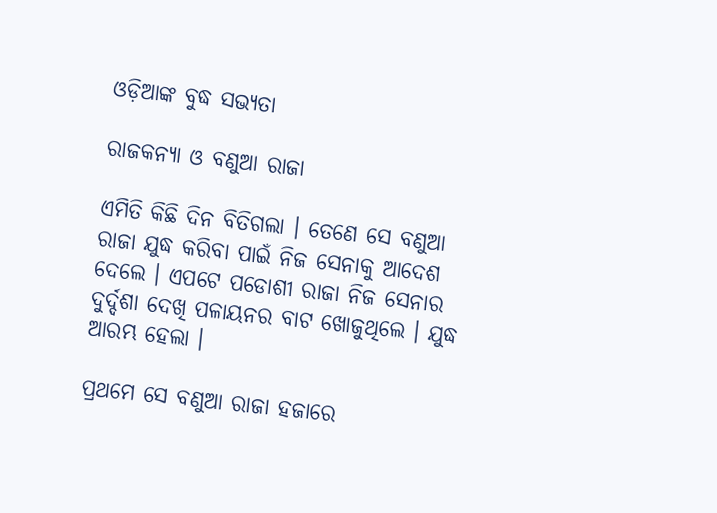ଓଡ଼ିଆଙ୍କ ବୁଦ୍ଧ ସଭ୍ୟତା

ରାଜକନ୍ୟା ଓ ବଣୁଆ ରାଜା

ଏମିତି କିଛି ଦିନ ବିତିଗଲା । ତେଣେ ସେ ବଣୁଆ ରାଜା ଯୁଦ୍ଧ କରିବା ପାଇଁ ନିଜ ସେନାକୁ ଆଦେଶ ଦେଲେ । ଏପଟେ ପଡୋଶୀ ରାଜା ନିଜ ସେନାର ଦୁର୍ଦ୍ଦଶା ଦେଖି ପଳାୟନର ବାଟ ଖୋଜୁଥିଲେ । ଯୁଦ୍ଧ ଆରମ୍ଭ ହେଲା ।

ପ୍ରଥମେ ସେ ବଣୁଆ ରାଜା ହଜାରେ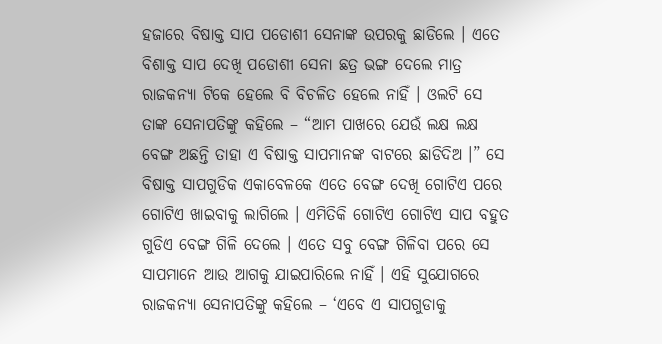ହଜାରେ ବିଷାକ୍ତ ସାପ ପଡୋଶୀ ସେନାଙ୍କ ଉପରକୁ ଛାଡିଲେ । ଏତେ ବିଶାକ୍ତ ସାପ ଦେଖି ପଡୋଶୀ ସେନା ଛତ୍ର ଭଙ୍ଗ ଦେଲେ ମାତ୍ର ରାଜକନ୍ୟା ଟିକେ ହେଲେ ବି ବିଚଳିତ ହେଲେ ନାହିଁ । ଓଲଟି ସେ ତାଙ୍କ ସେନାପତିଙ୍କୁ କହିଲେ – “ଆମ ପାଖରେ ଯେଉଁ ଲକ୍ଷ ଲକ୍ଷ ବେଙ୍ଗ ଅଛନ୍ତି ତାହା ଏ ବିଷାକ୍ତ ସାପମାନଙ୍କ ବାଟରେ ଛାଡିଦିଅ ।” ସେ ବିଷାକ୍ତ ସାପଗୁଡିକ ଏକାବେଳକେ ଏତେ ବେଙ୍ଗ ଦେଖି ଗୋଟିଏ ପରେ ଗୋଟିଏ ଖାଇବାକୁ ଲାଗିଲେ । ଏମିତିକି ଗୋଟିଏ ଗୋଟିଏ ସାପ ବହୁତ ଗୁଡିଏ ବେଙ୍ଗ ଗିଳି ଦେଲେ । ଏତେ ସବୁ ବେଙ୍ଗ ଗିଳିବା ପରେ ସେ ସାପମାନେ ଆଉ ଆଗକୁ ଯାଇପାରିଲେ ନାହିଁ । ଏହି ସୁଯୋଗରେ ରାଜକନ୍ୟା ସେନାପତିଙ୍କୁ କହିଲେ – ‘ଏବେ ଏ ସାପଗୁଡାକୁ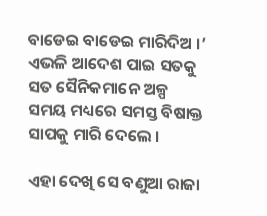ବାଡେଇ ବାଡେଇ ମାରିଦିଅ ।’ ଏଭଳି ଆଦେଶ ପାଇ ସତକୁ ସତ ସୈନିକମାନେ ଅଳ୍ପ ସମୟ ମଧ୍ୟରେ ସମସ୍ତ ବିଷାକ୍ତ ସାପକୁ ମାରି ଦେଲେ ।

ଏହା ଦେଖି ସେ ବଣୁଆ ରାଜା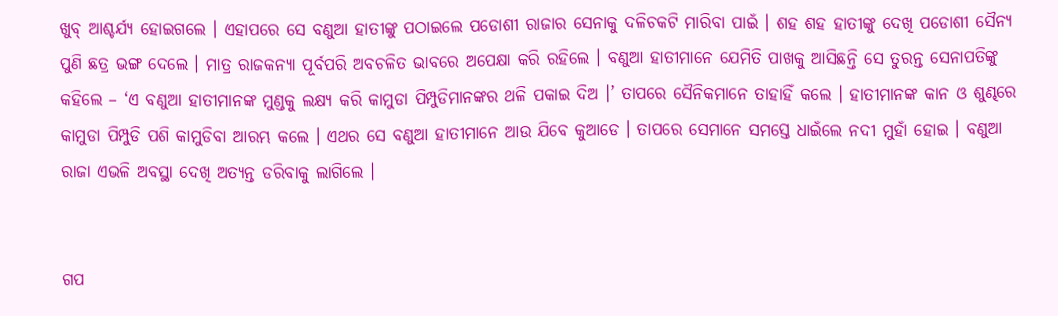ଖୁବ୍ ଆଶ୍ଚର୍ଯ୍ୟ ହୋଇଗଲେ । ଏହାପରେ ସେ ବଣୁଆ ହାତୀଙ୍କୁ ପଠାଇଲେ ପଡୋଶୀ ରାଜାର ସେନାକୁ ଦଳିଚକଟି ମାରିବା ପାଇଁ । ଶହ ଶହ ହାତୀଙ୍କୁ ଦେଖି ପଡୋଶୀ ସୈନ୍ୟ ପୁଣି ଛତ୍ର ଭଙ୍ଗ ଦେଲେ । ମାତ୍ର ରାଜକନ୍ୟା ପୂର୍ବପରି ଅବଚଳିତ ଭାବରେ ଅପେକ୍ଷା କରି ରହିଲେ । ବଣୁଆ ହାତୀମାନେ ଯେମିତି ପାଖକୁ ଆସିଛନ୍ତି ସେ ତୁରନ୍ତ ସେନାପତିଙ୍କୁ କହିଲେ – ‘ଏ ବଣୁଆ ହାତୀମାନଙ୍କ ମୁଣ୍ଡକୁ ଲକ୍ଷ୍ୟ କରି କାମୁଡା ପିମ୍ପୁଡିମାନଙ୍କର ଥଳି ପକାଇ ଦିଅ ।’ ତାପରେ ସୈନିକମାନେ ତାହାହିଁ କଲେ । ହାତୀମାନଙ୍କ କାନ ଓ ଶୁଣ୍ଢରେ କାମୁଡା ପିମ୍ପୁଡି ପଶି କାମୁଡିବା ଆରମ୍ଭ କଲେ । ଏଥର ସେ ବଣୁଆ ହାତୀମାନେ ଆଉ ଯିବେ କୁଆଡେ । ତାପରେ ସେମାନେ ସମସ୍ତେ ଧାଇଁଲେ ନଦୀ ମୁହାଁ ହୋଇ । ବଣୁଆ ରାଜା ଏଭଳି ଅବସ୍ଥା ଦେଖି ଅତ୍ୟନ୍ତ ଡରିବାକୁ ଲାଗିଲେ ।


ଗପ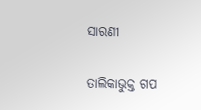ସାରଣୀ

ତାଲିକାଭୁକ୍ତ ଗପ